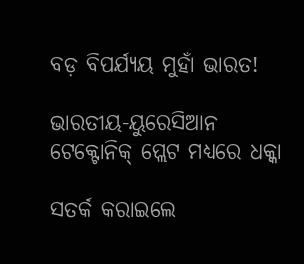ବଡ଼ ବିପର୍ଯ୍ୟୟ ମୁହାଁ ଭାରତ!

ଭାରତୀୟ-ୟୁରେସିଆନ ଟେକ୍ଟୋନିକ୍ ପ୍ଲେଟ ମଧ୍ୟରେ ଧକ୍କା

ସତର୍କ କରାଇଲେ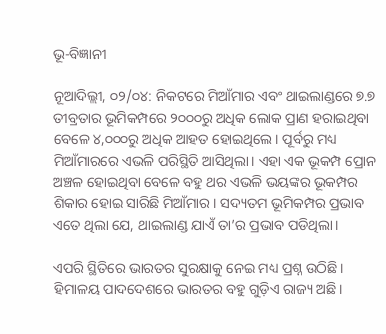ଭୂ-ବିଜ୍ଞାନୀ

ନୂଆଦିଲ୍ଲୀ, ୦୨/୦୪: ନିକଟରେ ମିଆଁମାର ଏବଂ ଥାଇଲାଣ୍ଡରେ ୭.୭ ତୀବ୍ରତାର ଭୂମିକମ୍ପରେ ୨୦୦୦ରୁ ଅଧିକ ଲୋକ ପ୍ରାଣ ହରାଇଥିବା ବେଳେ ୪,୦୦୦ରୁ ଅଧିକ ଆହତ ହୋଇଥିଲେ। ପୂର୍ବରୁ ମଧ୍ୟ ମିଆଁମାରରେ ଏଭଳି ପରିସ୍ଥିତି ଆସିଥିଲା‌। ଏହା ଏକ ଭୂକମ୍ପ ପ୍ରୋନ ଅଞ୍ଚଳ ହୋଇଥିବା ବେଳେ ବହୁ ଥର ଏଭଳି ଭୟଙ୍କର ଭୂକମ୍ପର ଶିକାର ହୋଇ ସାରିଛି ମିଆଁମାର। ସଦ୍ୟତମ ଭୂମିକମ୍ପର ପ୍ରଭାବ ଏତେ ଥିଲା ଯେ, ଥାଇଲାଣ୍ଡ ଯାଏଁ ତା’ର ପ୍ରଭାବ ପଡିଥିଲା।

ଏପରି ସ୍ଥିତିରେ ଭାରତର ସୁରକ୍ଷାକୁ ନେଇ ମଧ୍ୟ ପ୍ରଶ୍ନ ଉଠିଛି। ହିମାଳୟ ପାଦଦେଶରେ ଭାରତର ବହୁ ଗୁଡ଼ିଏ ରାଜ୍ୟ ଅଛି।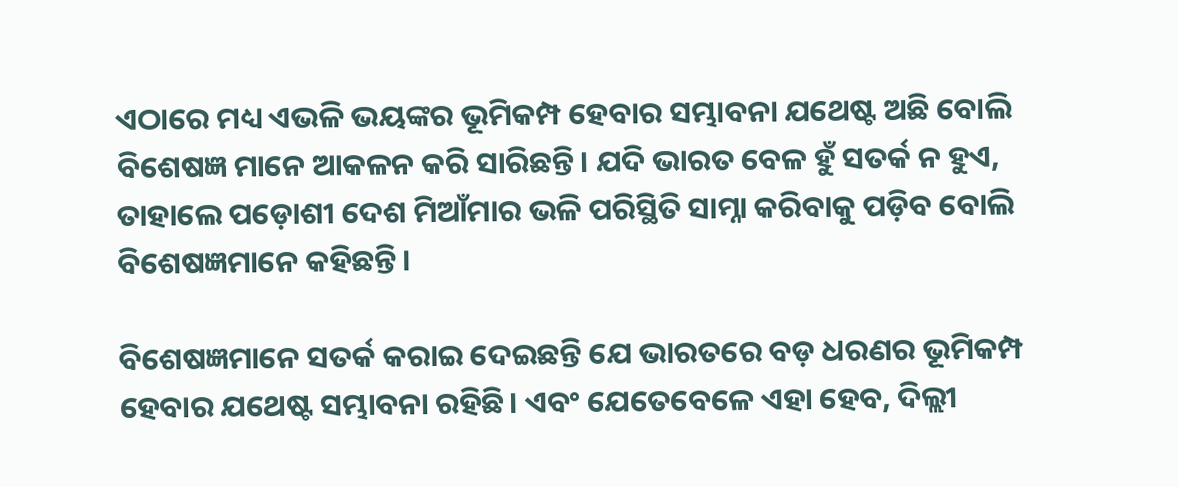ଏଠାରେ ମଧ୍ୟ ଏଭଳି ଭୟଙ୍କର ଭୂମିକମ୍ପ ହେବାର ସମ୍ଭାବନା ଯଥେଷ୍ଟ ଅଛି ବୋଲି ବିଶେଷଜ୍ଞ ମାନେ ଆକଳନ କରି ସାରିଛନ୍ତି। ଯଦି ଭାରତ ବେଳ ହୁଁ ସତର୍କ ନ ହୁଏ, ତାହାଲେ ପଡ଼ୋଶୀ ଦେଶ ମିଆଁମାର ଭଳି ପରିସ୍ଥିତି ସାମ୍ନା କରିବାକୁ ପଡ଼ିବ ବୋଲି ବିଶେଷଜ୍ଞମାନେ କହିଛନ୍ତି।

ବିଶେଷଜ୍ଞମାନେ ସତର୍କ କରାଇ ଦେଇଛନ୍ତି ଯେ ଭାରତରେ ବଡ଼ ଧରଣର ଭୂମିକମ୍ପ ହେବାର ଯଥେଷ୍ଟ ସମ୍ଭାବନା ରହିଛି। ଏବଂ ଯେତେବେଳେ ଏହା ହେବ, ଦିଲ୍ଲୀ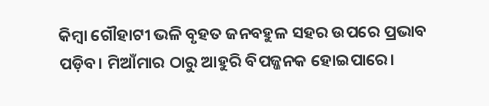କିମ୍ବା ଗୌହାଟୀ ଭଳି ବୃହତ ଜନବହୁଳ ସହର ଉପରେ ପ୍ରଭାବ ପଡ଼ିବ। ମିଆଁମାର ଠାରୁ ଆହୁରି ବିପଜ୍ଜନକ ହୋଇପାରେ।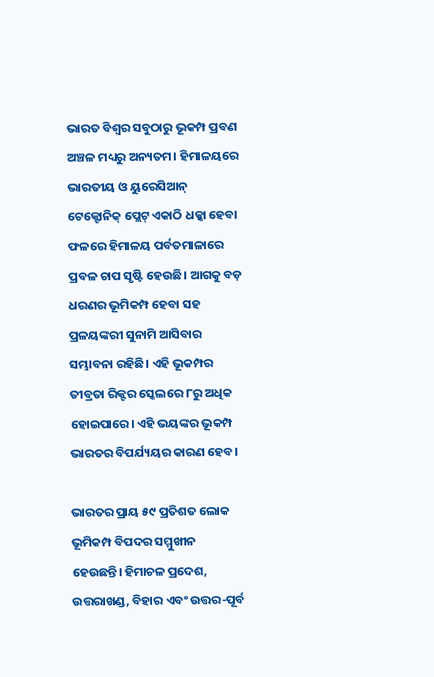ଭାରତ ବିଶ୍ୱର ସବୁଠାରୁ ଭୂକମ୍ପ ପ୍ରବଣ ଅଞ୍ଚଳ ମଧ୍ୟରୁ ଅନ୍ୟତମ। ହିମାଳୟରେ ଭାରତୀୟ ଓ ୟୁରେସିଆନ୍ ଟେକ୍ଟୋନିକ୍ ପ୍ଲେଟ୍ ଏକାଠି ଧକ୍କା ହେବା ଫଳରେ ହିମାଳୟ ପର୍ବତମାଳାରେ ପ୍ରବଳ ଚାପ ସୃଷ୍ଟି ହେଉଛି। ଆଗକୁ ବଡ଼ ଧରଣର ଭୂମିକମ୍ପ ହେବା ସହ ପ୍ରଳୟଙ୍କରୀ ସୁନାମି ଆସିବାର ସମ୍ଭାବନା ରହିଛି। ଏହି ଭୂକମ୍ପର ତୀବ୍ରତା ରିକ୍ଟର ସ୍କେଲରେ ୮ରୁ ଅଧିକ ହୋଇପାରେ। ଏହି ଭୟଙ୍କର ଭୂକମ୍ପ ଭାରତର ବିପର୍ଯ୍ୟୟର କାରଣ ହେବ।

ଭାରତର ପ୍ରାୟ ୫୯ ପ୍ରତିଶତ ଲୋକ ଭୂମିକମ୍ପ ବିପଦର ସମ୍ମୁଖୀନ ହେଉଛନ୍ତି। ହିମାଚଳ ପ୍ରଦେଶ, ଉତ୍ତରାଖଣ୍ଡ, ବିହାର ଏବଂ ଉତ୍ତର-ପୂର୍ବ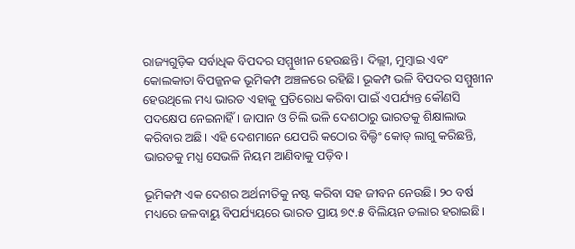ରାଜ୍ୟଗୁଡ଼ିକ ସର୍ବାଧିକ ବିପଦର ସମ୍ମୁଖୀନ ହେଉଛନ୍ତି। ଦିଲ୍ଲୀ, ମୁମ୍ବାଇ ଏବଂ କୋଲକାତା ବିପଜ୍ଜନକ ଭୂମିକମ୍ପ ଅଞ୍ଚଳରେ ରହିଛି। ଭୂକମ୍ପ ଭଳି ବିପଦର ସମ୍ମୁଖୀନ ହେଉଥିଲେ ମଧ୍ୟ ଭାରତ ଏହାକୁ ପ୍ରତିରୋଧ କରିବା ପାଇଁ ଏପର୍ଯ୍ୟନ୍ତ କୌଣସି ପଦକ୍ଷେପ ନେଇନାହିଁ। ଜାପାନ ଓ ଚିଲି ଭଳି ଦେଶଠାରୁ ଭାରତକୁ ଶିକ୍ଷାଲାଭ କରିବାର ଅଛି। ଏହି ଦେଶମାନେ ଯେପରି କଠୋର ବିଲ୍ଡିଂ କୋଡ୍ ଲାଗୁ କରିଛନ୍ତି, ଭାରତକୁ ମଧ୍ଯ ସେଭଳି ନିୟମ ଆଣିବାକୁ ପଡ଼ିବ।

ଭୂମିକମ୍ପ ଏକ ଦେଶର ଅର୍ଥନୀତିକୁ ନଷ୍ଟ କରିବା ସହ ଜୀବନ ନେଉଛି। ୨୦ ବର୍ଷ ମଧ୍ୟରେ ଜଳବାୟୁ ବିପର୍ଯ୍ୟୟରେ ଭାରତ ପ୍ରାୟ ୭୯.୫ ବିଲିୟନ ଡଲାର ହରାଇଛି।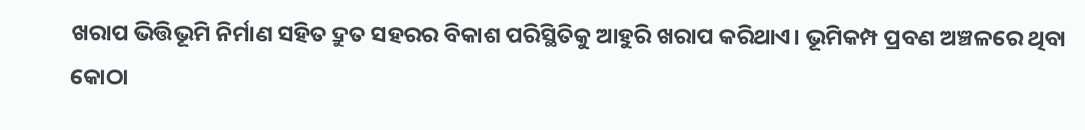ଖରାପ ଭିତ୍ତିଭୂମି ନିର୍ମାଣ ସହିତ ଦ୍ରୁତ ସହରର ବିକାଶ ପରିସ୍ଥିତିକୁ ଆହୁରି ଖରାପ କରିଥାଏ। ଭୂମିକମ୍ପ ପ୍ରବଣ ଅଞ୍ଚଳରେ ଥିବା କୋଠା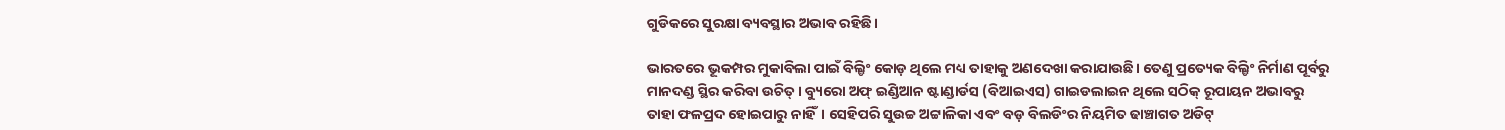ଗୁଡିକରେ ସୁରକ୍ଷା ବ୍ୟବସ୍ଥାର ଅଭାବ ରହିଛି।

ଭାରତରେ ଭୂକମ୍ପର ମୁକାବିଲା ପାଇଁ ବିଲ୍ଡିଂ କୋଡ଼ ଥିଲେ ମଧ୍ୟ ତାହାକୁ ଅଣଦେଖା କରାଯାଉଛି। ତେଣୁ ପ୍ରତ୍ୟେକ ବିଲ୍ଡିଂ ନିର୍ମାଣ ପୂର୍ବରୁ ମାନଦଣ୍ଡ ସ୍ଥିର କରିବା ଉଚିତ୍। ବ୍ୟୁରୋ ଅଫ୍ ଇଣ୍ଡିଆନ ଷ୍ଟାଣ୍ଡାର୍ଡସ (ବିଆଇଏସ) ଗାଇଡଲାଇନ ଥିଲେ ସଠିକ୍ ରୂପାୟନ ଅଭାବରୁ ତାହା ଫଳପ୍ରଦ ହୋଇପାରୁ ନାହିଁ। ସେହିପରି ସୁଉଚ୍ଚ ଅଟ୍ଟାଳିକା ଏବଂ ବଡ଼ ବିଲଡିଂର ନିୟମିତ ଢାଞ୍ଚାଗତ ଅଡିଟ୍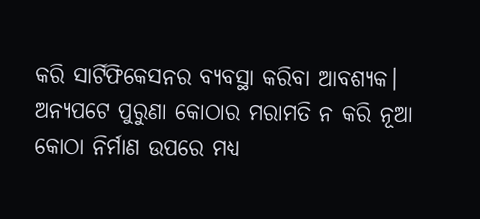କରି ସାର୍ଟିଫିକେସନର ବ୍ୟବସ୍ଥା କରିବା ଆବଶ୍ୟକ। ଅନ୍ୟପଟେ ପୁରୁଣା କୋଠାର ମରାମତି ନ କରି ନୂଆ କୋଠା ନିର୍ମାଣ ଉପରେ ମଧ୍ୟ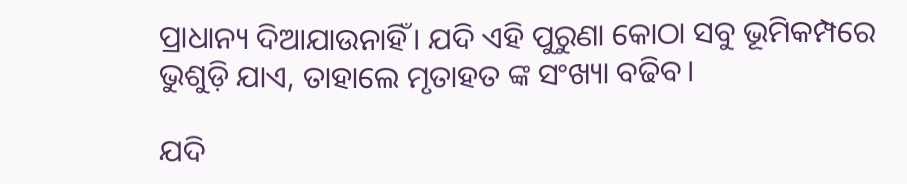ପ୍ରାଧାନ୍ୟ ଦିଆଯାଉନାହିଁ। ଯଦି ଏହି ପୁରୁଣା କୋଠା ସବୁ ଭୂମିକମ୍ପରେ ଭୁଶୁଡ଼ି ଯାଏ, ତାହାଲେ ମୃତାହତ ଙ୍କ ସଂଖ୍ୟା ବଢିବ।

ଯଦି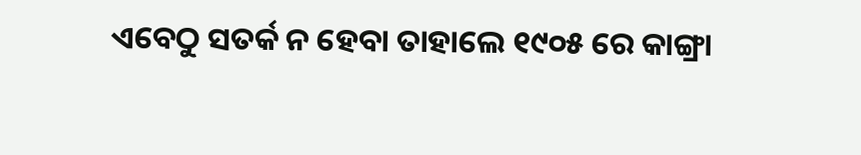ଏବେଠୁ ସତର୍କ ନ ହେବା ତାହାଲେ ୧୯୦୫ ରେ କାଙ୍ଗ୍ରା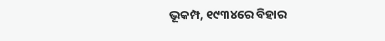ଭୂକମ୍ପ, ୧୯୩୪ରେ ବିହାର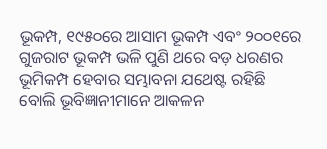ଭୂକମ୍ପ, ୧୯୫୦ରେ ଆସାମ ଭୂକମ୍ପ ଏବଂ ୨୦୦୧ରେ ଗୁଜରାଟ ଭୂକମ୍ପ ଭଳି ପୁଣି ଥରେ ବଡ଼ ଧରଣର ଭୂମିକମ୍ପ ହେବାର ସମ୍ଭାବନା ଯଥେଷ୍ଟ ରହିଛି ବୋଲି ଭୂବିଜ୍ଞାନୀମାନେ ଆକଳନ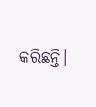କରିଛନ୍ତି।